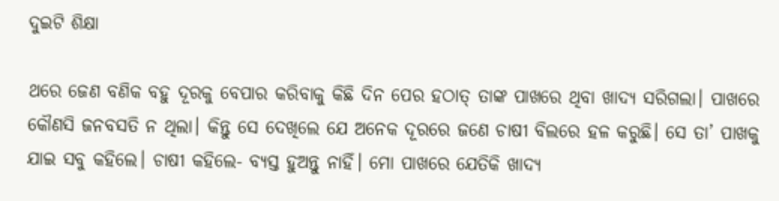ଦୁଇଟି ଶିକ୍ଷା

ଥରେ ଜ‌େଣ ବଣିକ ବହୁ ଦୂରକୁ ବେପାର କରିବାକୁ କିଛି ଦିନ ପ‌େର ହଠା‌ତ୍‌ ତାଙ୍କ ପାଖରେ ଥିବା ଖାଦ୍ୟ ସରିଗଲା। ପାଖରେ କୌଣସି ଜନବସତି ନ ଥିଲା। କିନ୍ତୁ ସେ ଦେଖିଲେ ଯେ ଅନେକ ଦୂରରେ ଜଣେ ଚାଷୀ ବିଲରେ ହଳ କରୁଛି। ସେ ତା’ ପାଖକୁ ଯାଇ ସବୁ କହିଲେ। ଚାଷୀ କହିଲେ- ବ୍ୟସ୍ତ ହୁଅନ୍ତୁ ନାହିଁ। ମୋ ପାଖରେ ଯେତିକି ଖାଦ୍ୟ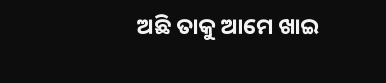ଅଛି ତାକୁ ଆମେ ଖାଇ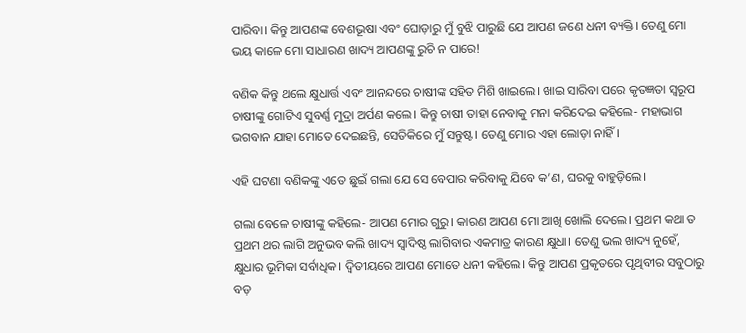ପାରିବା। କିନ୍ତୁ ଆପଣଙ୍କ ବେଶଭୂଷା ଏବଂ ଘୋଡ଼ାରୁ ମୁଁ ବୁଝି ପାରୁଛି ଯେ ଆପଣ ଜଣେ ଧନୀ ବ୍ୟକ୍ତି। ତେଣୁ ମୋ ଭୟ କାଳେ ମୋ ସାଧାରଣ ଖାଦ୍ୟ ଅ‌ାପଣଙ୍କୁ ରୁଚି ନ ପାରେ!

ବଣିକ କିନ୍ତୁ ଥଲେ କ୍ଷୁଧାର୍ତ୍ତ ଏବଂ ଆନନ୍ଦରେ ଚାଷୀଙ୍କ ସହିତ ମିଶି ଖାଇଲେ। ଖାଇ ସାରିବା ପରେ କୃତଜ୍ଞତା ସ୍ବରୂପ ଚାଷୀଙ୍କୁ ଗୋଟିଏ ସୁବର୍ଣ୍ଣ ମୁଦ୍ରା ଅର୍ପଣ କଲେ। କିନ୍ତୁ ଚାଷୀ ତାହା ନେବାକୁ ମନା କରିଦେଇ କହିଲେ- ମହାଭାଗ ଭଗବାନ ଯାହା ମୋତେ ଦେଇଛନ୍ତି, ସେତିକିରେ ମୁଁ ସନ୍ତୁ‌ଷ୍ଟ। ‌ତେଣୁ ମୋର ଏହା ଲୋଡ଼ା ନାହିଁ।

ଏହି ଘଟଣା ବଣିକଙ୍କୁ ଏତେ ଛୁଇଁ ଗଲା ଯେ ସେ ବେପାର କରିବାକୁ ଯିବେ କ’ଣ, ଘରକୁ ବାହୁଡ଼ିଲେ।

ଗଲା ବେଳେ ଚାଷୀଙ୍କୁ କହିଲେ- ଆପଣ ମୋର ଗୁରୁ। କାରଣ ଆପଣ ମୋ ଆଖି ଖୋଲି ଦେଲେ। ପ୍ରଥମ କଥା ତ ପ୍ରଥମ ଥର ଲାଗି ଅନୁଭବ କଲି ଖାଦ୍ୟ ସ୍ବାଦିଷ୍ଠ ଲାଗିବାର ଏକମାତ୍ର କାରଣ କ୍ଷୁଧା। ତେଣୁ ଭଲ ଖାଦ୍ୟ ନୁହେଁ, କ୍ଷୁଧାର ଭୂମିକା ସର୍ବାଧିକ। ଦ୍ବିତୀୟରେ ଆପଣ ମୋତେ ଧନୀ କହିଲେ। କିନ୍ତୁ ଆପଣ ପ୍ରକୃତରେ ପୃଥିବୀର ସବୁଠାରୁ ବଡ଼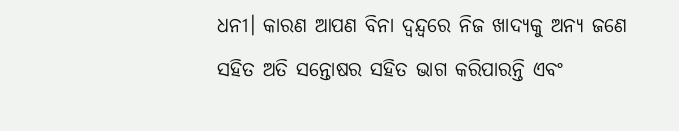ଧନୀ। କାରଣ ଆପଣ ବିନା ଦ୍ବନ୍ଦ୍ବରେ ନିଜ ଖାଦ୍ୟକୁ ଅନ୍ୟ ଜଣେ ସହିତ ଅତି ସନ୍ତୋଷର ସହିତ ଭାଗ କରିପାରନ୍ତି ଏବଂ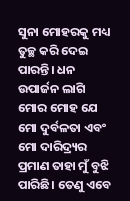ସୁନା ‌ମୋହରକୁ ମଧ୍ୟ ତୁଚ୍ଛ କରି ଦେଇ ପାରନ୍ତି। ଧନ ଉପାର୍ଜନ ଲାଗି ମୋର ମୋହ ‌ଯେ ମୋ ଦୁର୍ବଳତା ଏବଂ ମୋ ଦାରିଦ୍ର୍ୟର ପ୍ରମାଣ ତାହା ମୁଁ ବୁଝି ପାରିଛି। ତେଣୁ ଏବେ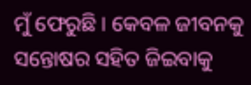ମୁଁ ଫେରୁଛି। କେବଳ ଜୀବନକୁ ସନ୍ତୋଷର ସହିତ ଜିଇବାକୁ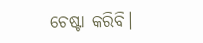ଚେଷ୍ଟା କରିବି।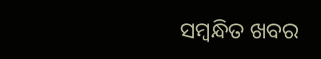ସମ୍ବନ୍ଧିତ ଖବର